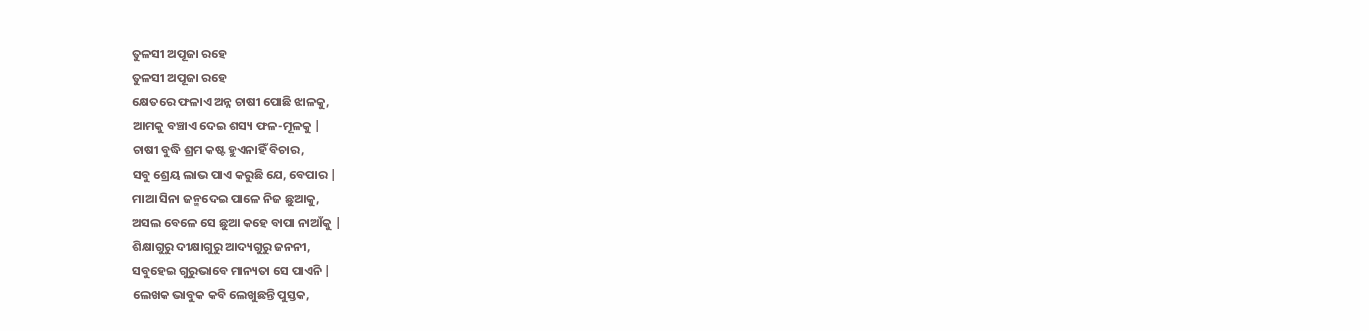ତୁଳସୀ ଅପୂଜା ରହେ
ତୁଳସୀ ଅପୂଜା ରହେ
କ୍ଷେତରେ ଫଳାଏ ଅନ୍ନ ଚାଷୀ ପୋଛି ଝାଳକୁ,
ଆମକୁ ବଞ୍ଚାଏ ଦେଇ ଶସ୍ୟ ଫଳ-ମୂଳକୁ |
ଚାଷୀ ବୁଦ୍ଧି ଶ୍ରମ କଷ୍ଟ ହୁଏନାହିଁ ବିଚାର,
ସବୁ ଶ୍ରେୟ ଲାଭ ପାଏ କରୁଛି ଯେ, ବେପାର |
ମାଆ ସିନା ଜନ୍ମଦେଇ ପାଳେ ନିଜ ଛୁଆକୁ,
ଅସଲ ବେଳେ ସେ ଛୁଆ କହେ ବାପା ନାଆଁକୁ |
ଶିକ୍ଷାଗୁରୁ ଦୀକ୍ଷାଗୁରୁ ଆଦ୍ୟଗୁରୁ ଜନନୀ,
ସବୁହେଇ ଗୁରୁଭାବେ ମାନ୍ୟତା ସେ ପାଏନି |
ଲେଖକ ଭାବୁକ କବି ଲେଖୁଛନ୍ତି ପୁସ୍ତକ,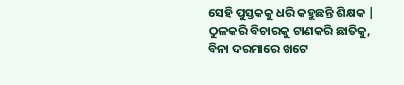ସେହି ପୁସ୍ତକକୁ ଧରି କହୁଛନ୍ତି ଶିକ୍ଷକ |
ଠୁଳକରି ବିଚାରକୁ ଟାଣକରି ଛାତିକୁ,
ବିନା ଦରମାରେ ଖଟେ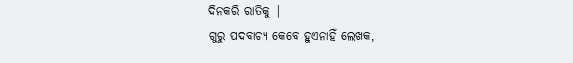ଦିନକରି ରାତିକୁ |
ଗୁରୁ ପଦବାଚ୍ୟ କେବେ ହୁଏନାହିଁ ଲେଖକ,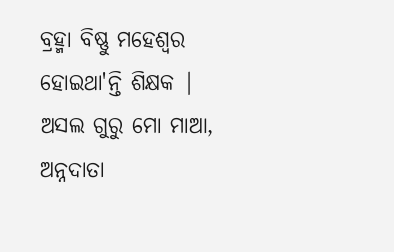ବ୍ରହ୍ମା ବିଷ୍ଣୁ ମହେଶ୍ଵର ହୋଇଥା'ନ୍ତି ଶିକ୍ଷକ |
ଅସଲ ଗୁରୁ ମୋ ମାଆ, ଅନ୍ନଦାତା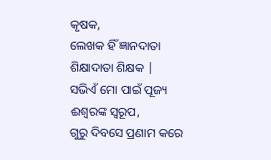କୃଷକ,
ଲେଖକ ହିଁ ଜ୍ଞାନଦାତା ଶିକ୍ଷାଦାତା ଶିକ୍ଷକ |
ସଭିଏଁ ମୋ ପାଇଁ ପୂଜ୍ୟ ଈଶ୍ୱରଙ୍କ ସ୍ୱରୂପ,
ଗୁରୁ ଦିବସେ ପ୍ରଣାମ କରେ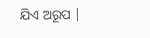ଯିଏ ଅରୂପ |